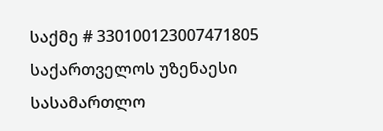საქმე # 330100123007471805
საქართველოს უზენაესი სასამართლო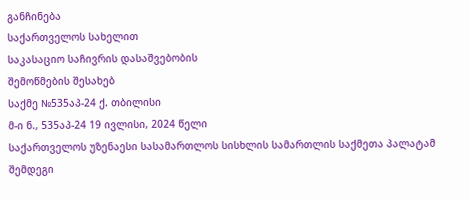განჩინება
საქართველოს სახელით
საკასაციო საჩივრის დასაშვებობის
შემოწმების შესახებ
საქმე №535აპ-24 ქ. თბილისი
მ-ი ნ., 535აპ-24 19 ივლისი, 2024 წელი
საქართველოს უზენაესი სასამართლოს სისხლის სამართლის საქმეთა პალატამ შემდეგი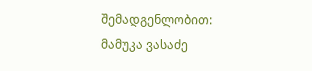შემადგენლობით:
მამუკა ვასაძე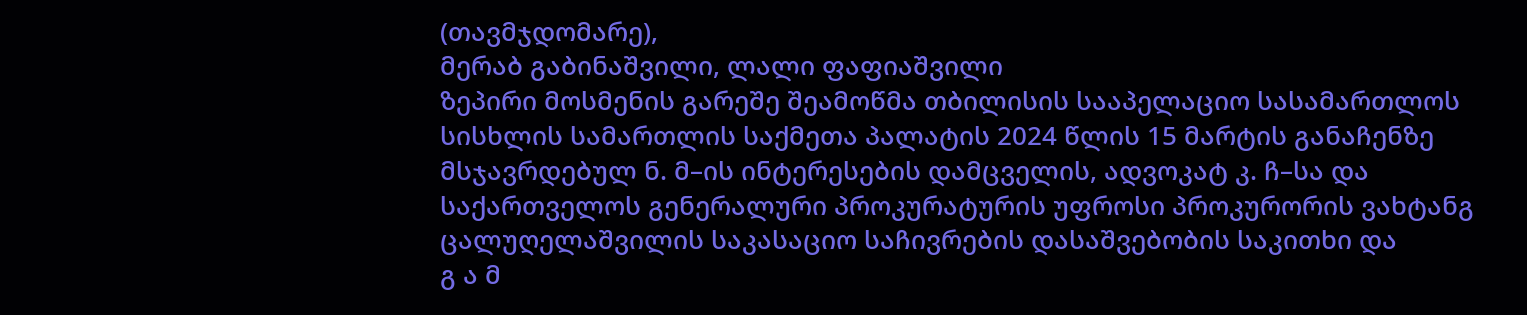(თავმჯდომარე),
მერაბ გაბინაშვილი, ლალი ფაფიაშვილი
ზეპირი მოსმენის გარეშე შეამოწმა თბილისის სააპელაციო სასამართლოს სისხლის სამართლის საქმეთა პალატის 2024 წლის 15 მარტის განაჩენზე მსჯავრდებულ ნ. მ–ის ინტერესების დამცველის, ადვოკატ კ. ჩ–სა და საქართველოს გენერალური პროკურატურის უფროსი პროკურორის ვახტანგ ცალუღელაშვილის საკასაციო საჩივრების დასაშვებობის საკითხი და
გ ა მ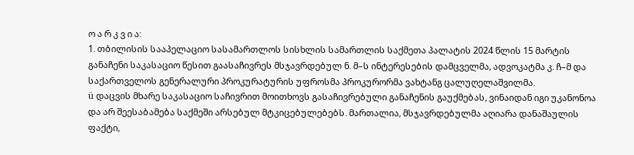ო ა რ კ ვ ი ა:
1. თბილისის სააპელაციო სასამართლოს სისხლის სამართლის საქმეთა პალატის 2024 წლის 15 მარტის განაჩენი საკასაციო წესით გაასაჩივრეს მსჯავრდებულ ნ. მ–ს ინტერესების დამცველმა, ადვოკატმა კ. ჩ–მ და საქართველოს გენერალური პროკურატურის უფროსმა პროკურორმა ვახტანგ ცალუღელაშვილმა.
ü დაცვის მხარე საკასაციო საჩივრით მოითხოვს გასაჩივრებული განაჩენის გაუქმებას, ვინაიდან იგი უკანონოა და არ შეესაბამება საქმეში არსებულ მტკიცებულებებს. მართალია, მსჯავრდებულმა აღიარა დანაშაულის ფაქტი,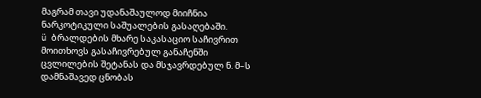მაგრამ თავი უდანაშაულოდ მიიჩნია ნარკოტიკული საშუალების გასაღებაში.
ü ბრალდების მხარე საკასაციო საჩივრით მოითხოვს გასაჩივრებულ განაჩენში ცვლილების შეტანას და მსჯავრდებულ ნ. მ–ს დამნაშავედ ცნობას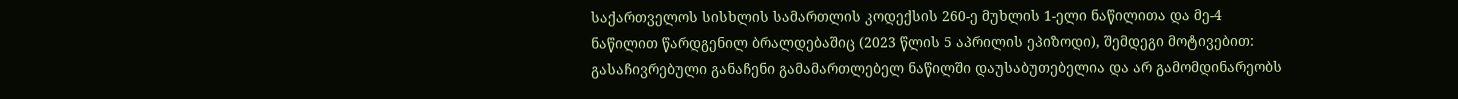საქართველოს სისხლის სამართლის კოდექსის 260-ე მუხლის 1-ელი ნაწილითა და მე-4 ნაწილით წარდგენილ ბრალდებაშიც (2023 წლის 5 აპრილის ეპიზოდი), შემდეგი მოტივებით: გასაჩივრებული განაჩენი გამამართლებელ ნაწილში დაუსაბუთებელია და არ გამომდინარეობს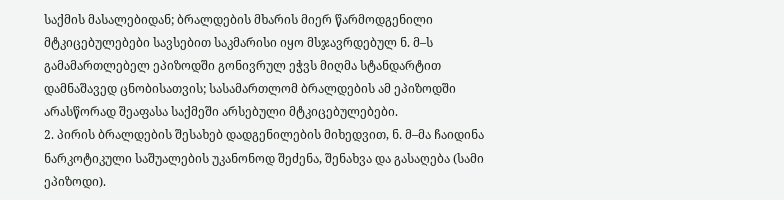საქმის მასალებიდან; ბრალდების მხარის მიერ წარმოდგენილი მტკიცებულებები სავსებით საკმარისი იყო მსჯავრდებულ ნ. მ–ს გამამართლებელ ეპიზოდში გონივრულ ეჭვს მიღმა სტანდარტით დამნაშავედ ცნობისათვის; სასამართლომ ბრალდების ამ ეპიზოდში არასწორად შეაფასა საქმეში არსებული მტკიცებულებები.
2. პირის ბრალდების შესახებ დადგენილების მიხედვით, ნ. მ–მა ჩაიდინა ნარკოტიკული საშუალების უკანონოდ შეძენა, შენახვა და გასაღება (სამი ეპიზოდი).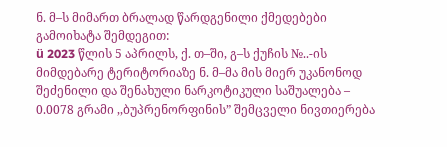ნ. მ–ს მიმართ ბრალად წარდგენილი ქმედებები გამოიხატა შემდეგით:
ü 2023 წლის 5 აპრილს, ქ. თ–ში, გ–ს ქუჩის №..-ის მიმდებარე ტერიტორიაზე ნ. მ–მა მის მიერ უკანონოდ შეძენილი და შენახული ნარკოტიკული საშუალება – 0.0078 გრამი ,,ბუპრენორფინის” შემცველი ნივთიერება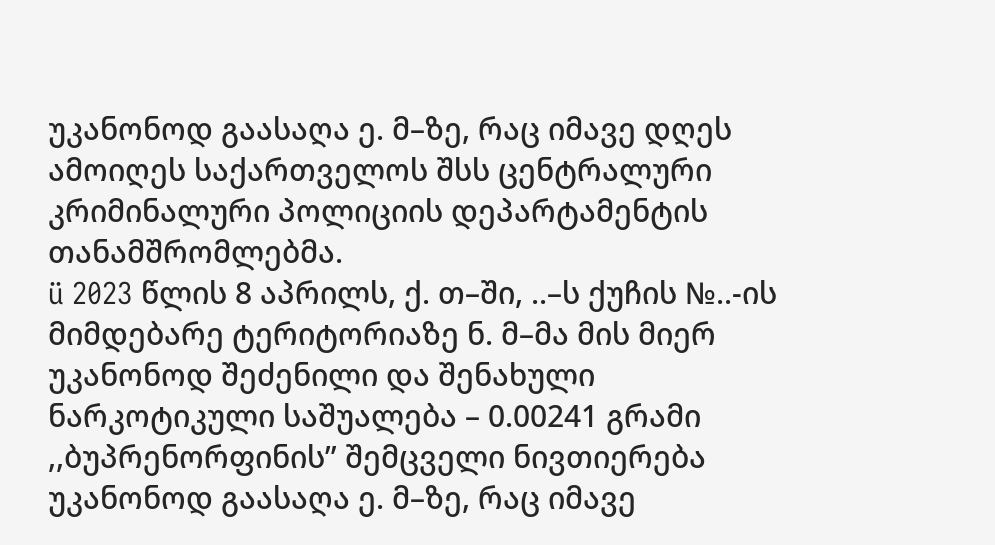უკანონოდ გაასაღა ე. მ–ზე, რაც იმავე დღეს ამოიღეს საქართველოს შსს ცენტრალური კრიმინალური პოლიციის დეპარტამენტის თანამშრომლებმა.
ü 2023 წლის 8 აპრილს, ქ. თ–ში, ..–ს ქუჩის №..-ის მიმდებარე ტერიტორიაზე ნ. მ–მა მის მიერ უკანონოდ შეძენილი და შენახული ნარკოტიკული საშუალება – 0.00241 გრამი ,,ბუპრენორფინის” შემცველი ნივთიერება უკანონოდ გაასაღა ე. მ–ზე, რაც იმავე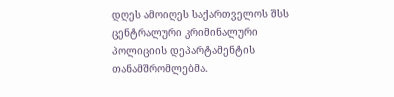დღეს ამოიღეს საქართველოს შსს ცენტრალური კრიმინალური პოლიციის დეპარტამენტის თანამშრომლებმა.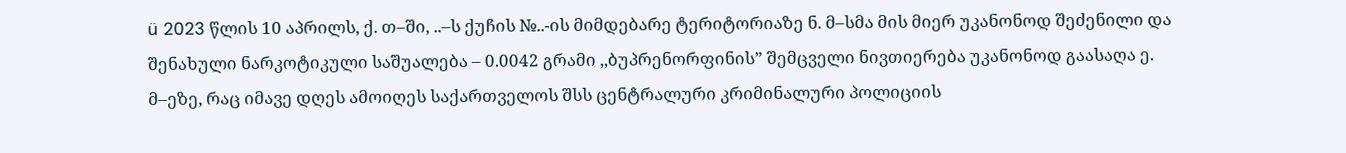ü 2023 წლის 10 აპრილს, ქ. თ–ში, ..–ს ქუჩის №..-ის მიმდებარე ტერიტორიაზე ნ. მ–სმა მის მიერ უკანონოდ შეძენილი და შენახული ნარკოტიკული საშუალება – 0.0042 გრამი ,,ბუპრენორფინის” შემცველი ნივთიერება უკანონოდ გაასაღა ე. მ–ეზე, რაც იმავე დღეს ამოიღეს საქართველოს შსს ცენტრალური კრიმინალური პოლიციის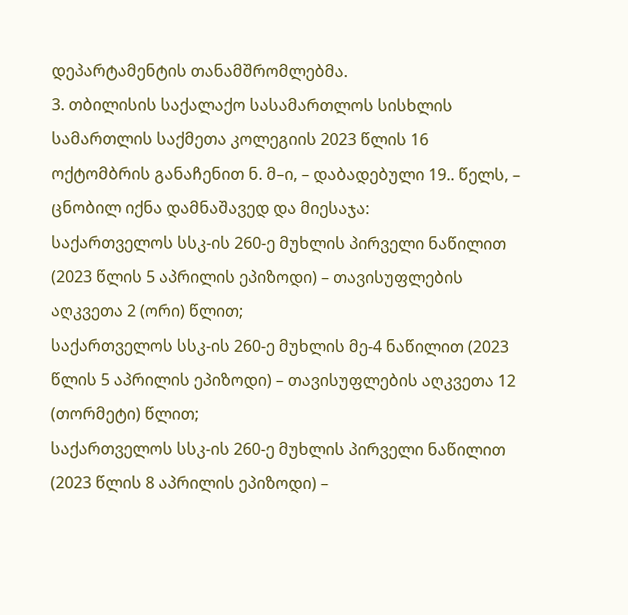დეპარტამენტის თანამშრომლებმა.
3. თბილისის საქალაქო სასამართლოს სისხლის სამართლის საქმეთა კოლეგიის 2023 წლის 16 ოქტომბრის განაჩენით ნ. მ–ი, – დაბადებული 19.. წელს, – ცნობილ იქნა დამნაშავედ და მიესაჯა:
საქართველოს სსკ-ის 260-ე მუხლის პირველი ნაწილით (2023 წლის 5 აპრილის ეპიზოდი) – თავისუფლების აღკვეთა 2 (ორი) წლით;
საქართველოს სსკ-ის 260-ე მუხლის მე-4 ნაწილით (2023 წლის 5 აპრილის ეპიზოდი) – თავისუფლების აღკვეთა 12 (თორმეტი) წლით;
საქართველოს სსკ-ის 260-ე მუხლის პირველი ნაწილით (2023 წლის 8 აპრილის ეპიზოდი) –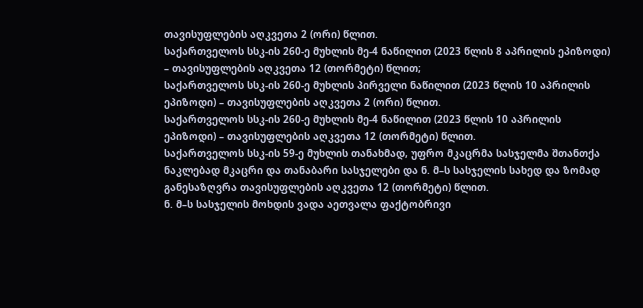თავისუფლების აღკვეთა 2 (ორი) წლით.
საქართველოს სსკ-ის 260-ე მუხლის მე-4 ნაწილით (2023 წლის 8 აპრილის ეპიზოდი) – თავისუფლების აღკვეთა 12 (თორმეტი) წლით;
საქართველოს სსკ-ის 260-ე მუხლის პირველი ნაწილით (2023 წლის 10 აპრილის ეპიზოდი) – თავისუფლების აღკვეთა 2 (ორი) წლით.
საქართველოს სსკ-ის 260-ე მუხლის მე-4 ნაწილით (2023 წლის 10 აპრილის ეპიზოდი) – თავისუფლების აღკვეთა 12 (თორმეტი) წლით.
საქართველოს სსკ-ის 59-ე მუხლის თანახმად, უფრო მკაცრმა სასჯელმა შთანთქა ნაკლებად მკაცრი და თანაბარი სასჯელები და ნ. მ–ს სასჯელის სახედ და ზომად განესაზღვრა თავისუფლების აღკვეთა 12 (თორმეტი) წლით.
ნ. მ–ს სასჯელის მოხდის ვადა აეთვალა ფაქტობრივი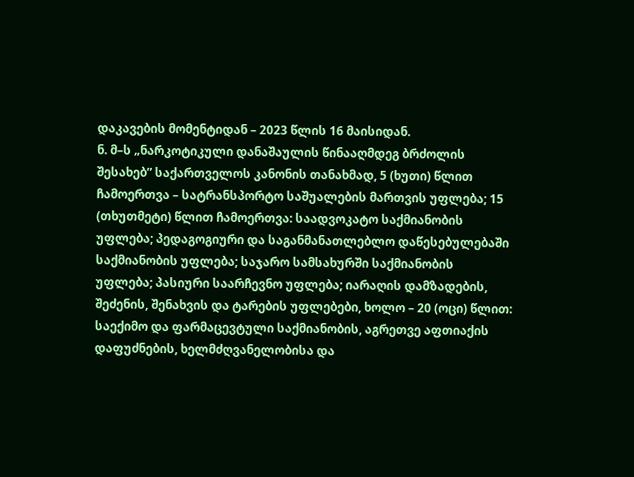დაკავების მომენტიდან – 2023 წლის 16 მაისიდან.
ნ. მ–ს „ნარკოტიკული დანაშაულის წინააღმდეგ ბრძოლის შესახებ” საქართველოს კანონის თანახმად, 5 (ხუთი) წლით ჩამოერთვა – სატრანსპორტო საშუალების მართვის უფლება; 15 (თხუთმეტი) წლით ჩამოერთვა: საადვოკატო საქმიანობის უფლება; პედაგოგიური და საგანმანათლებლო დაწესებულებაში საქმიანობის უფლება; საჯარო სამსახურში საქმიანობის უფლება; პასიური საარჩევნო უფლება; იარაღის დამზადების, შეძენის, შენახვის და ტარების უფლებები, ხოლო – 20 (ოცი) წლით: საექიმო და ფარმაცევტული საქმიანობის, აგრეთვე აფთიაქის დაფუძნების, ხელმძღვანელობისა და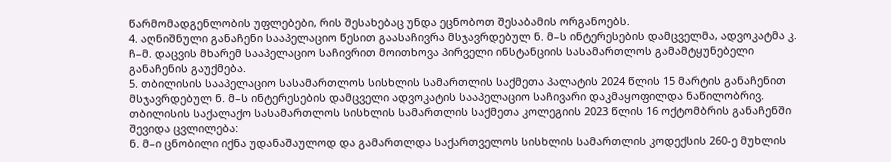წარმომადგენლობის უფლებები, რის შესახებაც უნდა ეცნობოთ შესაბამის ორგანოებს.
4. აღნიშნული განაჩენი სააპელაციო წესით გაასაჩივრა მსჯავრდებულ ნ. მ–ს ინტერესების დამცველმა, ადვოკატმა კ. ჩ–მ. დაცვის მხარემ სააპელაციო საჩივრით მოითხოვა პირველი ინსტანციის სასამართლოს გამამტყუნებელი განაჩენის გაუქმება.
5. თბილისის სააპელაციო სასამართლოს სისხლის სამართლის საქმეთა პალატის 2024 წლის 15 მარტის განაჩენით მსჯავრდებულ ნ. მ–ს ინტერესების დამცველი ადვოკატის სააპელაციო საჩივარი დაკმაყოფილდა ნაწილობრივ.
თბილისის საქალაქო სასამართლოს სისხლის სამართლის საქმეთა კოლეგიის 2023 წლის 16 ოქტომბრის განაჩენში შევიდა ცვლილება:
ნ. მ–ი ცნობილი იქნა უდანაშაულოდ და გამართლდა საქართველოს სისხლის სამართლის კოდექსის 260-ე მუხლის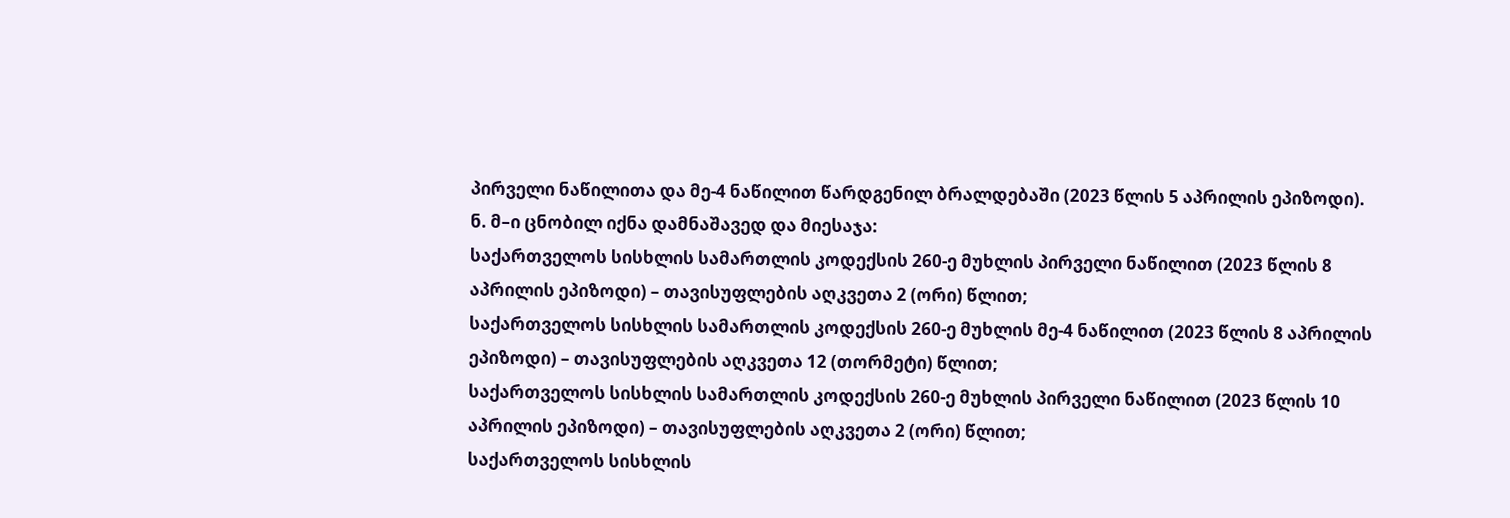პირველი ნაწილითა და მე-4 ნაწილით წარდგენილ ბრალდებაში (2023 წლის 5 აპრილის ეპიზოდი).
ნ. მ–ი ცნობილ იქნა დამნაშავედ და მიესაჯა:
საქართველოს სისხლის სამართლის კოდექსის 260-ე მუხლის პირველი ნაწილით (2023 წლის 8 აპრილის ეპიზოდი) – თავისუფლების აღკვეთა 2 (ორი) წლით;
საქართველოს სისხლის სამართლის კოდექსის 260-ე მუხლის მე-4 ნაწილით (2023 წლის 8 აპრილის ეპიზოდი) – თავისუფლების აღკვეთა 12 (თორმეტი) წლით;
საქართველოს სისხლის სამართლის კოდექსის 260-ე მუხლის პირველი ნაწილით (2023 წლის 10 აპრილის ეპიზოდი) – თავისუფლების აღკვეთა 2 (ორი) წლით;
საქართველოს სისხლის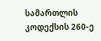სამართლის კოდექსის 260-ე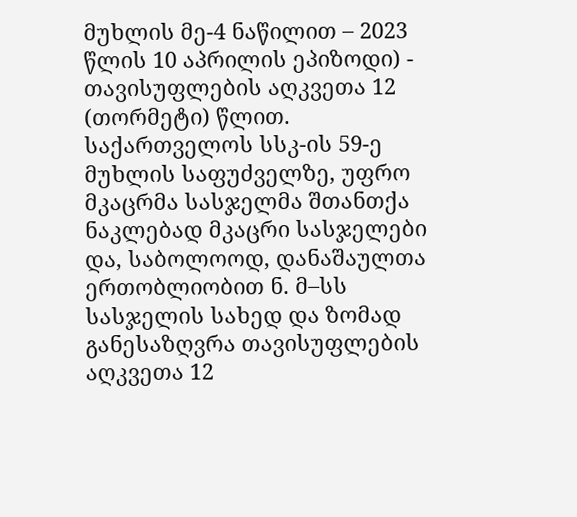მუხლის მე-4 ნაწილით – 2023 წლის 10 აპრილის ეპიზოდი) - თავისუფლების აღკვეთა 12 (თორმეტი) წლით.
საქართველოს სსკ-ის 59-ე მუხლის საფუძველზე, უფრო მკაცრმა სასჯელმა შთანთქა ნაკლებად მკაცრი სასჯელები და, საბოლოოდ, დანაშაულთა ერთობლიობით ნ. მ–სს სასჯელის სახედ და ზომად განესაზღვრა თავისუფლების აღკვეთა 12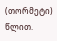(თორმეტი) წლით.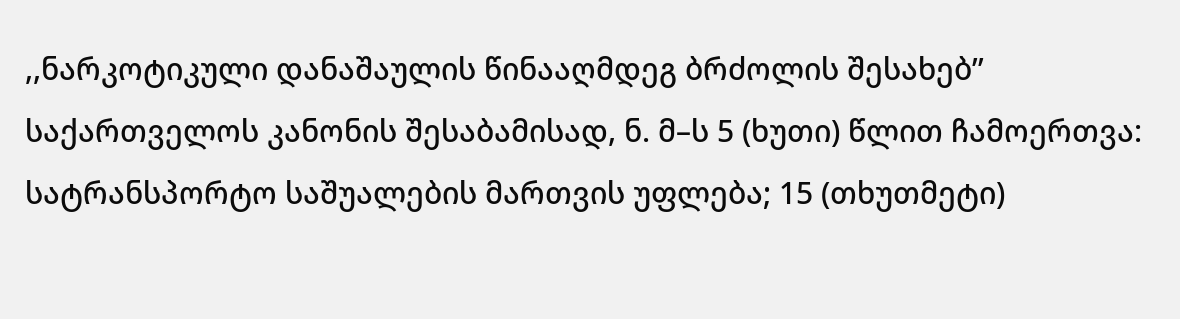,,ნარკოტიკული დანაშაულის წინააღმდეგ ბრძოლის შესახებ’’ საქართველოს კანონის შესაბამისად, ნ. მ–ს 5 (ხუთი) წლით ჩამოერთვა: სატრანსპორტო საშუალების მართვის უფლება; 15 (თხუთმეტი)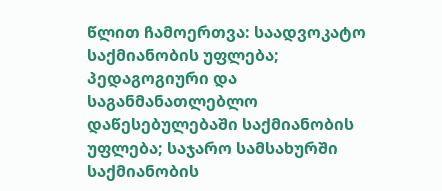წლით ჩამოერთვა: საადვოკატო საქმიანობის უფლება; პედაგოგიური და საგანმანათლებლო დაწესებულებაში საქმიანობის უფლება; საჯარო სამსახურში საქმიანობის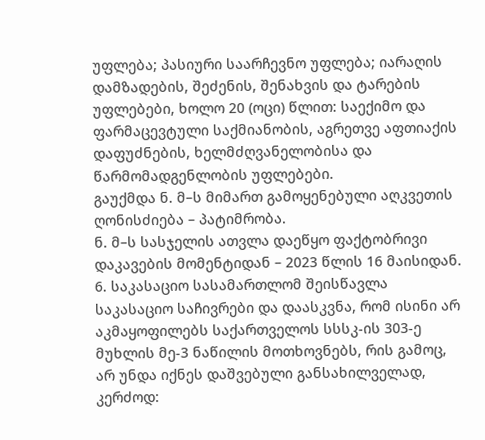უფლება; პასიური საარჩევნო უფლება; იარაღის დამზადების, შეძენის, შენახვის და ტარების უფლებები, ხოლო 20 (ოცი) წლით: საექიმო და ფარმაცევტული საქმიანობის, აგრეთვე აფთიაქის დაფუძნების, ხელმძღვანელობისა და წარმომადგენლობის უფლებები.
გაუქმდა ნ. მ–ს მიმართ გამოყენებული აღკვეთის ღონისძიება – პატიმრობა.
ნ. მ–ს სასჯელის ათვლა დაეწყო ფაქტობრივი დაკავების მომენტიდან – 2023 წლის 16 მაისიდან.
6. საკასაციო სასამართლომ შეისწავლა საკასაციო საჩივრები და დაასკვნა, რომ ისინი არ აკმაყოფილებს საქართველოს სსსკ-ის 303-ე მუხლის მე-3 ნაწილის მოთხოვნებს, რის გამოც, არ უნდა იქნეს დაშვებული განსახილველად, კერძოდ: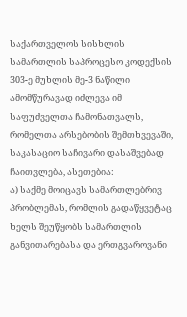საქართველოს სისხლის სამართლის საპროცესო კოდექსის 303-ე მუხლის მე-3 ნაწილი ამომწურავად იძლევა იმ საფუძველთა ჩამონათვალს, რომელთა არსებობის შემთხვევაში, საკასაციო საჩივარი დასაშვებად ჩაითვლება, ასეთებია:
ა) საქმე მოიცავს სამართლებრივ პრობლემას, რომლის გადაწყვეტაც ხელს შეუწყობს სამართლის განვითარებასა და ერთგვაროვანი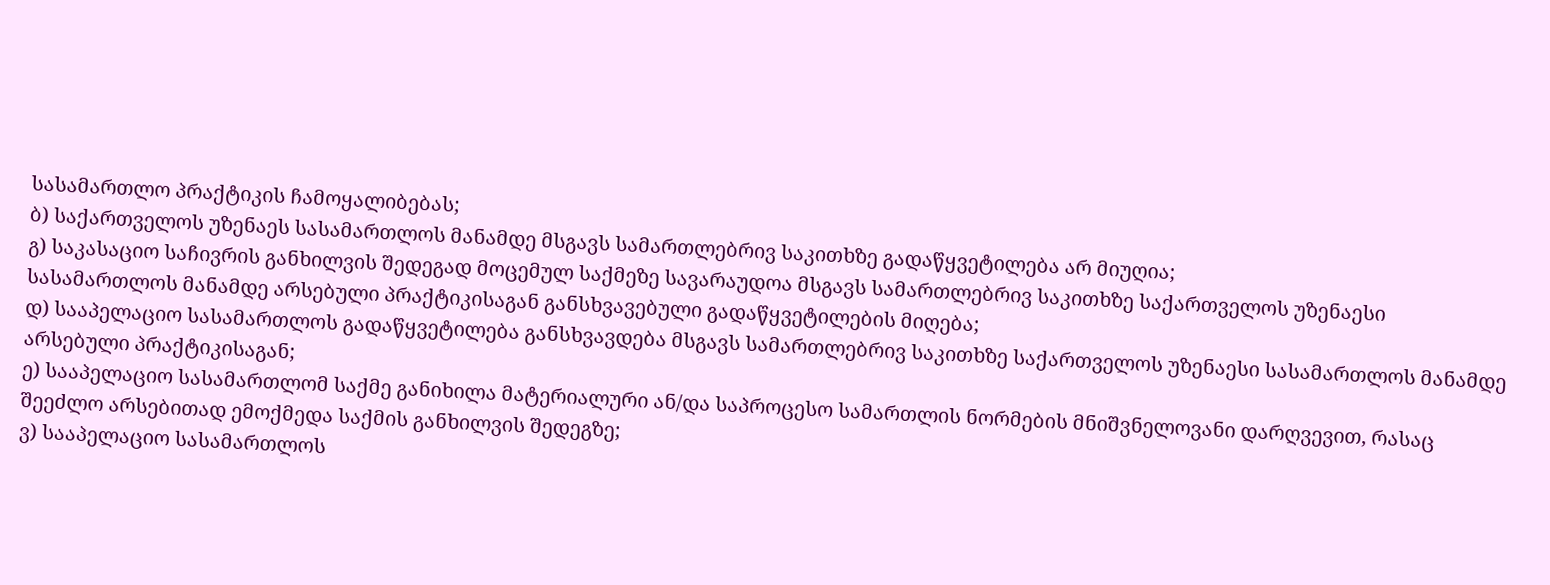სასამართლო პრაქტიკის ჩამოყალიბებას;
ბ) საქართველოს უზენაეს სასამართლოს მანამდე მსგავს სამართლებრივ საკითხზე გადაწყვეტილება არ მიუღია;
გ) საკასაციო საჩივრის განხილვის შედეგად მოცემულ საქმეზე სავარაუდოა მსგავს სამართლებრივ საკითხზე საქართველოს უზენაესი სასამართლოს მანამდე არსებული პრაქტიკისაგან განსხვავებული გადაწყვეტილების მიღება;
დ) სააპელაციო სასამართლოს გადაწყვეტილება განსხვავდება მსგავს სამართლებრივ საკითხზე საქართველოს უზენაესი სასამართლოს მანამდე არსებული პრაქტიკისაგან;
ე) სააპელაციო სასამართლომ საქმე განიხილა მატერიალური ან/და საპროცესო სამართლის ნორმების მნიშვნელოვანი დარღვევით, რასაც შეეძლო არსებითად ემოქმედა საქმის განხილვის შედეგზე;
ვ) სააპელაციო სასამართლოს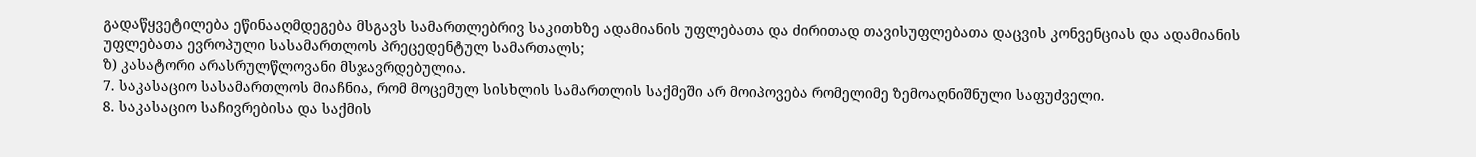გადაწყვეტილება ეწინააღმდეგება მსგავს სამართლებრივ საკითხზე ადამიანის უფლებათა და ძირითად თავისუფლებათა დაცვის კონვენციას და ადამიანის უფლებათა ევროპული სასამართლოს პრეცედენტულ სამართალს;
ზ) კასატორი არასრულწლოვანი მსჯავრდებულია.
7. საკასაციო სასამართლოს მიაჩნია, რომ მოცემულ სისხლის სამართლის საქმეში არ მოიპოვება რომელიმე ზემოაღნიშნული საფუძველი.
8. საკასაციო საჩივრებისა და საქმის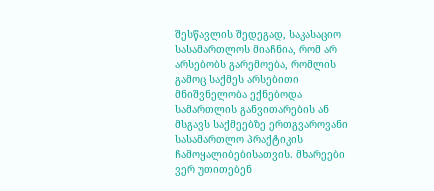შესწავლის შედეგად, საკასაციო სასამართლოს მიაჩნია, რომ არ არსებობს გარემოება, რომლის გამოც საქმეს არსებითი მნიშვნელობა ექნებოდა სამართლის განვითარების ან მსგავს საქმეებზე ერთგვაროვანი სასამართლო პრაქტიკის ჩამოყალიბებისათვის. მხარეები ვერ უთითებენ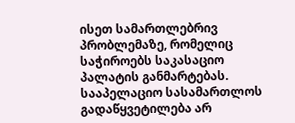ისეთ სამართლებრივ პრობლემაზე, რომელიც საჭიროებს საკასაციო პალატის განმარტებას. სააპელაციო სასამართლოს გადაწყვეტილება არ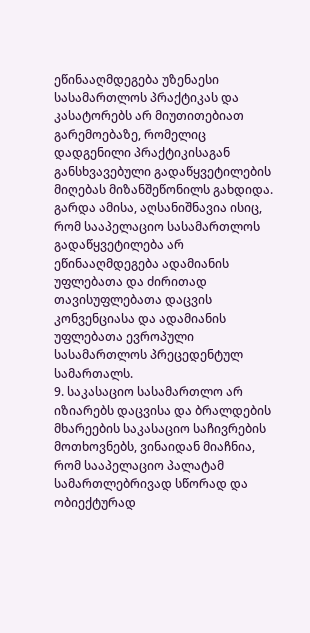ეწინააღმდეგება უზენაესი სასამართლოს პრაქტიკას და კასატორებს არ მიუთითებიათ გარემოებაზე, რომელიც დადგენილი პრაქტიკისაგან განსხვავებული გადაწყვეტილების მიღებას მიზანშეწონილს გახდიდა. გარდა ამისა, აღსანიშნავია ისიც, რომ სააპელაციო სასამართლოს გადაწყვეტილება არ ეწინააღმდეგება ადამიანის უფლებათა და ძირითად თავისუფლებათა დაცვის კონვენციასა და ადამიანის უფლებათა ევროპული სასამართლოს პრეცედენტულ სამართალს.
9. საკასაციო სასამართლო არ იზიარებს დაცვისა და ბრალდების მხარეების საკასაციო საჩივრების მოთხოვნებს, ვინაიდან მიაჩნია, რომ სააპელაციო პალატამ სამართლებრივად სწორად და ობიექტურად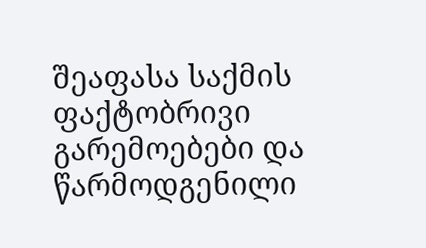შეაფასა საქმის ფაქტობრივი გარემოებები და წარმოდგენილი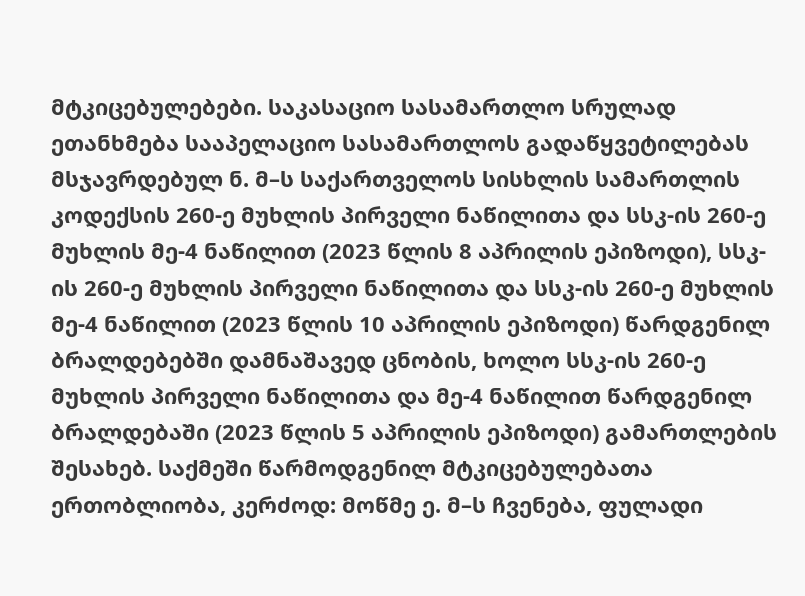მტკიცებულებები. საკასაციო სასამართლო სრულად ეთანხმება სააპელაციო სასამართლოს გადაწყვეტილებას მსჯავრდებულ ნ. მ–ს საქართველოს სისხლის სამართლის კოდექსის 260-ე მუხლის პირველი ნაწილითა და სსკ-ის 260-ე მუხლის მე-4 ნაწილით (2023 წლის 8 აპრილის ეპიზოდი), სსკ-ის 260-ე მუხლის პირველი ნაწილითა და სსკ-ის 260-ე მუხლის მე-4 ნაწილით (2023 წლის 10 აპრილის ეპიზოდი) წარდგენილ ბრალდებებში დამნაშავედ ცნობის, ხოლო სსკ-ის 260-ე მუხლის პირველი ნაწილითა და მე-4 ნაწილით წარდგენილ ბრალდებაში (2023 წლის 5 აპრილის ეპიზოდი) გამართლების შესახებ. საქმეში წარმოდგენილ მტკიცებულებათა ერთობლიობა, კერძოდ: მოწმე ე. მ–ს ჩვენება, ფულადი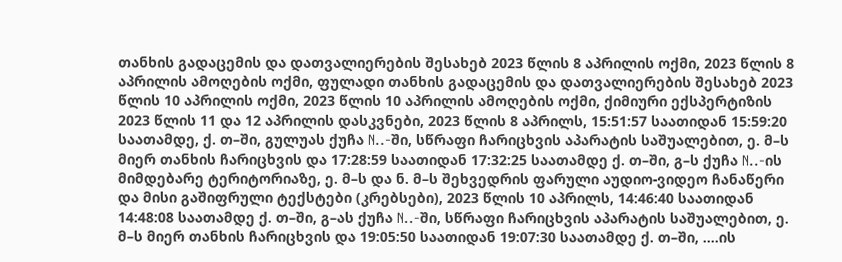თანხის გადაცემის და დათვალიერების შესახებ 2023 წლის 8 აპრილის ოქმი, 2023 წლის 8 აპრილის ამოღების ოქმი, ფულადი თანხის გადაცემის და დათვალიერების შესახებ 2023 წლის 10 აპრილის ოქმი, 2023 წლის 10 აპრილის ამოღების ოქმი, ქიმიური ექსპერტიზის 2023 წლის 11 და 12 აპრილის დასკვნები, 2023 წლის 8 აპრილს, 15:51:57 საათიდან 15:59:20 საათამდე, ქ. თ–ში, გულუას ქუჩა N..-ში, სწრაფი ჩარიცხვის აპარატის საშუალებით, ე. მ–ს მიერ თანხის ჩარიცხვის და 17:28:59 საათიდან 17:32:25 საათამდე ქ. თ–ში, გ–ს ქუჩა N..-ის მიმდებარე ტერიტორიაზე, ე. მ–ს და ნ. მ–ს შეხვედრის ფარული აუდიო-ვიდეო ჩანაწერი და მისი გაშიფრული ტექსტები (კრებსები), 2023 წლის 10 აპრილს, 14:46:40 საათიდან 14:48:08 საათამდე ქ. თ–ში, გ–ას ქუჩა N..-ში, სწრაფი ჩარიცხვის აპარატის საშუალებით, ე. მ–ს მიერ თანხის ჩარიცხვის და 19:05:50 საათიდან 19:07:30 საათამდე ქ. თ–ში, ....ის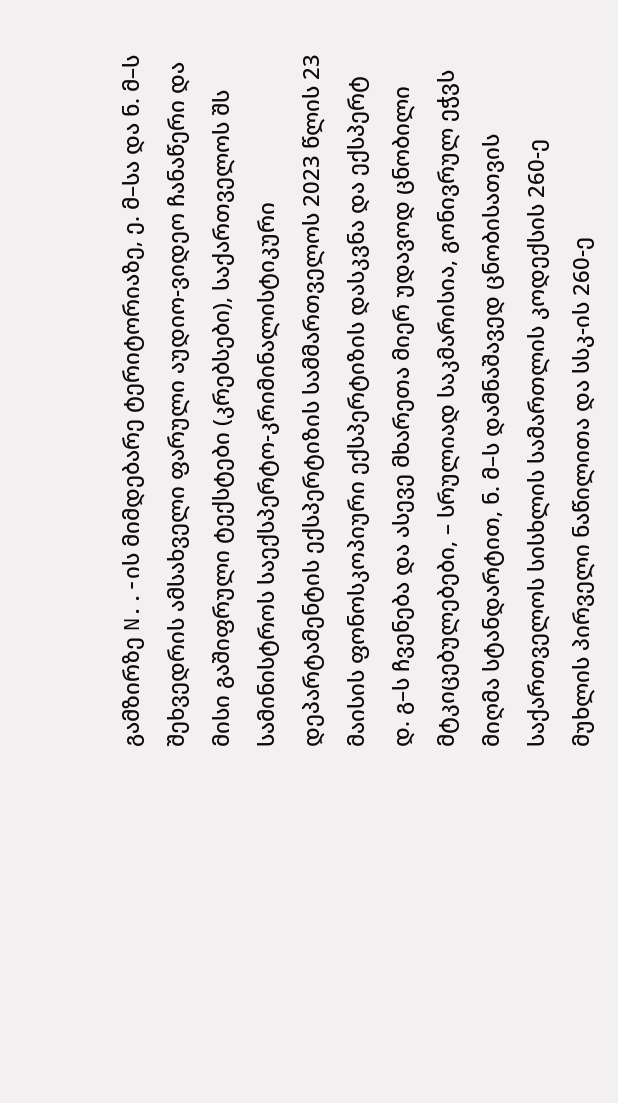გამზირზე N..-ის მიმდებარე ტერიტორიაზე, ე. მ–სა და ნ. მ–ს შეხვედრის ამსახველი ფარული აუდიო-ვიდეო ჩანაწერი და მისი გაშიფრული ტექსტები (კრებსები), საქართველოს შს სამინისტროს საექსპერტო-კრიმინალისტიკური დეპარტამენტის ექსპერტიზის სამმართველოს 2023 წლის 23 მაისის ფონოსკოპიური ექსპერტიზის დასკვნა და ექსპერტ დ. გ–ს ჩვენება და ასევე მხარეთა მიერ უდავოდ ცნობილი მტკიცებულებები, – სრულიად საკმარისია, გონივრულ ეჭვს მიღმა სტანდარტით, ნ. მ–ს დამნაშავედ ცნობისათვის საქართველოს სისხლის სამართლის კოდექსის 260-ე მუხლის პირველი ნაწილითა და სსკ-ის 260-ე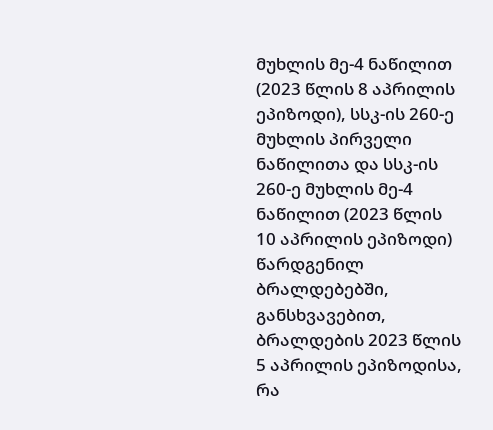მუხლის მე-4 ნაწილით (2023 წლის 8 აპრილის ეპიზოდი), სსკ-ის 260-ე მუხლის პირველი ნაწილითა და სსკ-ის 260-ე მუხლის მე-4 ნაწილით (2023 წლის 10 აპრილის ეპიზოდი) წარდგენილ ბრალდებებში, განსხვავებით, ბრალდების 2023 წლის 5 აპრილის ეპიზოდისა, რა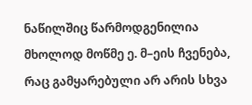ნაწილშიც წარმოდგენილია მხოლოდ მოწმე ე. მ–ეის ჩვენება, რაც გამყარებული არ არის სხვა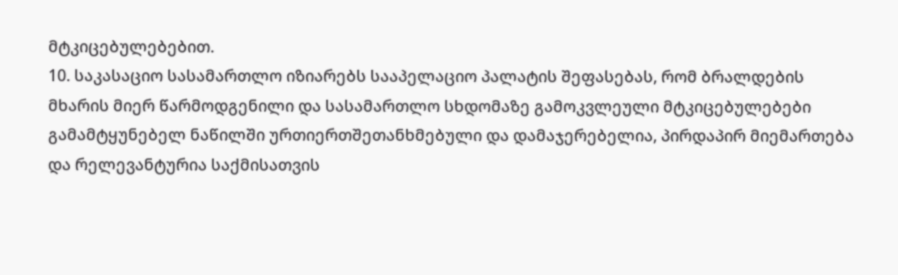მტკიცებულებებით.
10. საკასაციო სასამართლო იზიარებს სააპელაციო პალატის შეფასებას, რომ ბრალდების მხარის მიერ წარმოდგენილი და სასამართლო სხდომაზე გამოკვლეული მტკიცებულებები გამამტყუნებელ ნაწილში ურთიერთშეთანხმებული და დამაჯერებელია, პირდაპირ მიემართება და რელევანტურია საქმისათვის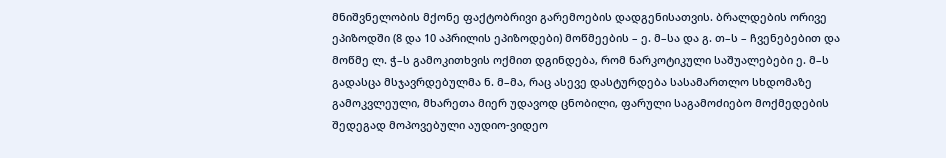მნიშვნელობის მქონე ფაქტობრივი გარემოების დადგენისათვის. ბრალდების ორივე ეპიზოდში (8 და 10 აპრილის ეპიზოდები) მოწმეების – ე. მ–სა და გ. თ–ს – ჩვენებებით და მოწმე ლ. ჭ–ს გამოკითხვის ოქმით დგინდება, რომ ნარკოტიკული საშუალებები ე. მ–ს გადასცა მსჯავრდებულმა ნ. მ–მა, რაც ასევე დასტურდება სასამართლო სხდომაზე გამოკვლეული, მხარეთა მიერ უდავოდ ცნობილი, ფარული საგამოძიებო მოქმედების შედეგად მოპოვებული აუდიო-ვიდეო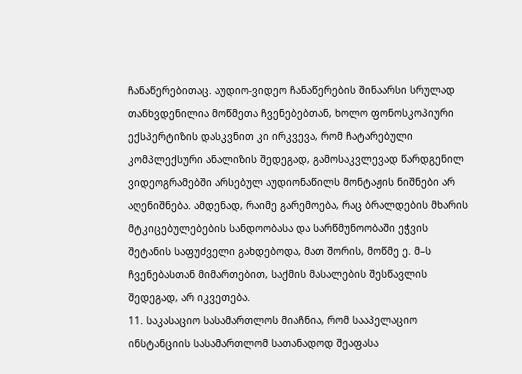ჩანაწერებითაც. აუდიო-ვიდეო ჩანაწერების შინაარსი სრულად თანხვდენილია მოწმეთა ჩვენებებთან, ხოლო ფონოსკოპიური ექსპერტიზის დასკვნით კი ირკვევა, რომ ჩატარებული კომპლექსური ანალიზის შედეგად, გამოსაკვლევად წარდგენილ ვიდეოგრამებში არსებულ აუდიონაწილს მონტაჟის ნიშნები არ აღენიშნება. ამდენად, რაიმე გარემოება, რაც ბრალდების მხარის მტკიცებულებების სანდოობასა და სარწმუნოობაში ეჭვის შეტანის საფუძველი გახდებოდა, მათ შორის, მოწმე ე. მ–ს ჩვენებასთან მიმართებით, საქმის მასალების შესწავლის შედეგად, არ იკვეთება.
11. საკასაციო სასამართლოს მიაჩნია, რომ სააპელაციო ინსტანციის სასამართლომ სათანადოდ შეაფასა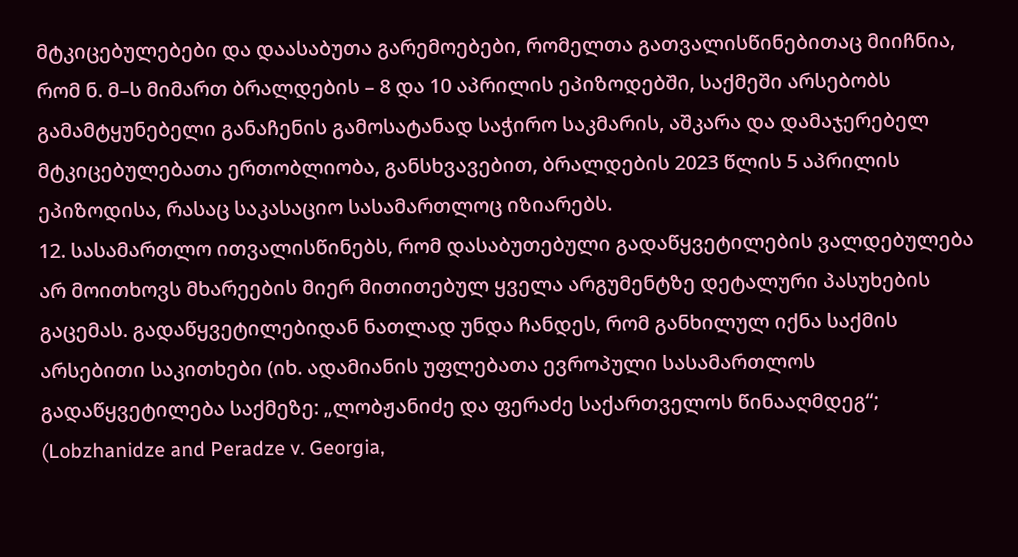მტკიცებულებები და დაასაბუთა გარემოებები, რომელთა გათვალისწინებითაც მიიჩნია, რომ ნ. მ–ს მიმართ ბრალდების – 8 და 10 აპრილის ეპიზოდებში, საქმეში არსებობს გამამტყუნებელი განაჩენის გამოსატანად საჭირო საკმარის, აშკარა და დამაჯერებელ მტკიცებულებათა ერთობლიობა, განსხვავებით, ბრალდების 2023 წლის 5 აპრილის ეპიზოდისა, რასაც საკასაციო სასამართლოც იზიარებს.
12. სასამართლო ითვალისწინებს, რომ დასაბუთებული გადაწყვეტილების ვალდებულება არ მოითხოვს მხარეების მიერ მითითებულ ყველა არგუმენტზე დეტალური პასუხების გაცემას. გადაწყვეტილებიდან ნათლად უნდა ჩანდეს, რომ განხილულ იქნა საქმის არსებითი საკითხები (იხ. ადამიანის უფლებათა ევროპული სასამართლოს გადაწყვეტილება საქმეზე: „ლობჟანიძე და ფერაძე საქართველოს წინააღმდეგ“; (Lobzhanidze and Peradze v. Georgia,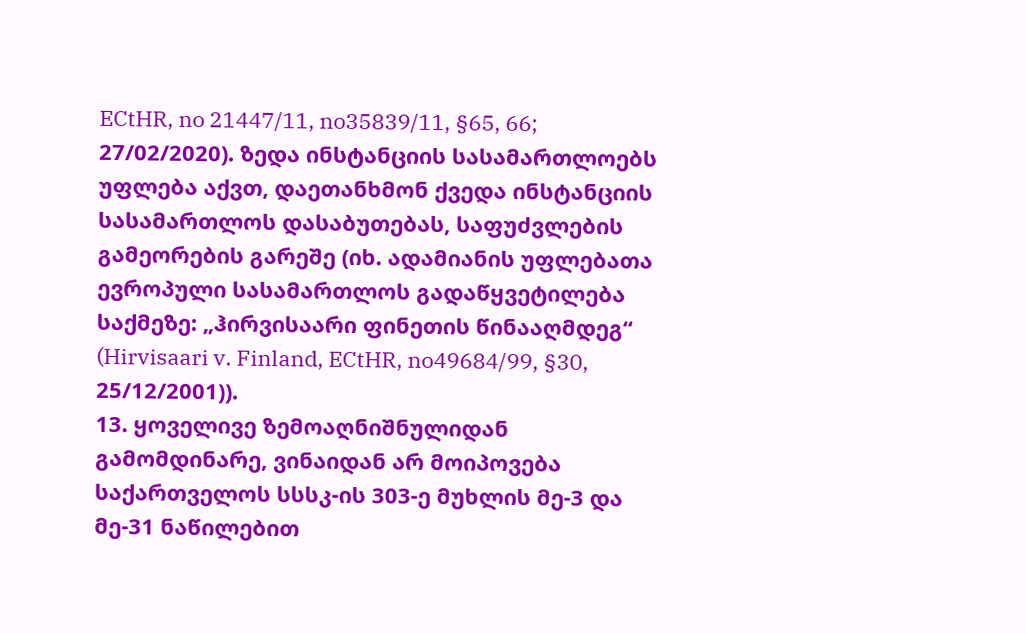ECtHR, no 21447/11, no35839/11, §65, 66; 27/02/2020). ზედა ინსტანციის სასამართლოებს უფლება აქვთ, დაეთანხმონ ქვედა ინსტანციის სასამართლოს დასაბუთებას, საფუძვლების გამეორების გარეშე (იხ. ადამიანის უფლებათა ევროპული სასამართლოს გადაწყვეტილება საქმეზე: „ჰირვისაარი ფინეთის წინააღმდეგ“ (Hirvisaari v. Finland, ECtHR, no49684/99, §30, 25/12/2001)).
13. ყოველივე ზემოაღნიშნულიდან გამომდინარე, ვინაიდან არ მოიპოვება საქართველოს სსსკ-ის 303-ე მუხლის მე-3 და მე-31 ნაწილებით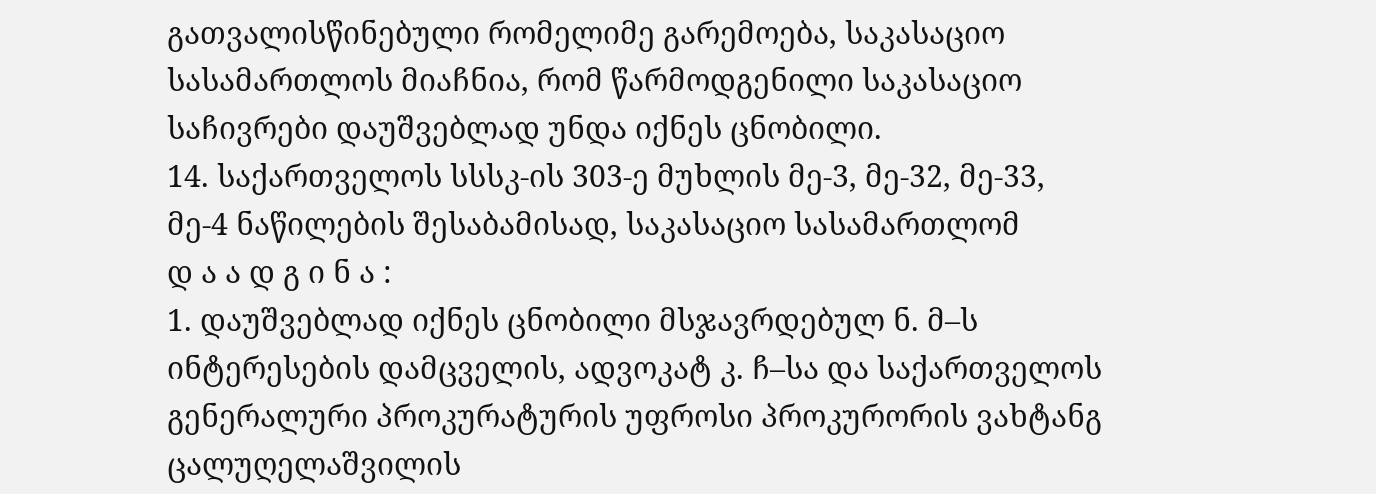გათვალისწინებული რომელიმე გარემოება, საკასაციო სასამართლოს მიაჩნია, რომ წარმოდგენილი საკასაციო საჩივრები დაუშვებლად უნდა იქნეს ცნობილი.
14. საქართველოს სსსკ-ის 303-ე მუხლის მე-3, მე-32, მე-33, მე-4 ნაწილების შესაბამისად, საკასაციო სასამართლომ
დ ა ა დ გ ი ნ ა :
1. დაუშვებლად იქნეს ცნობილი მსჯავრდებულ ნ. მ–ს ინტერესების დამცველის, ადვოკატ კ. ჩ–სა და საქართველოს გენერალური პროკურატურის უფროსი პროკურორის ვახტანგ ცალუღელაშვილის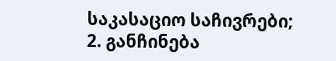საკასაციო საჩივრები;
2. განჩინება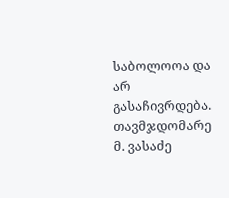საბოლოოა და არ გასაჩივრდება.
თავმჯდომარე მ. ვასაძე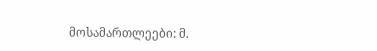მოსამართლეები: მ.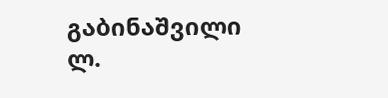გაბინაშვილი
ლ.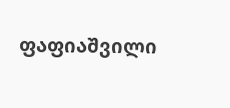ფაფიაშვილი